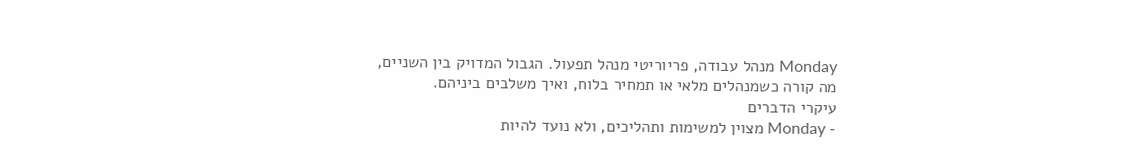Monday מנהל עבודה, פריוריטי מנהל תפעול. הגבול המדויק בין השניים, מה קורה כשמנהלים מלאי או תמחיר בלוח, ואיך משלבים ביניהם.
עיקרי הדברים
- Monday מצוין למשימות ותהליכים, ולא נועד להיות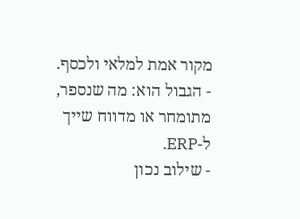מקור אמת למלאי ולכסף.
- הגבול הוא: מה שנספר, מתומחר או מדווח שייך ל-ERP.
- שילוב נכון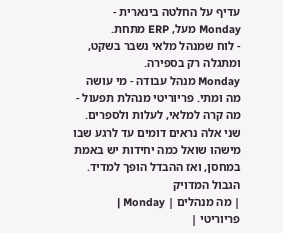עדיף על החלטה בינארית - Monday מעל, ERP מתחת.
- לוח שמנהל מלאי נשבר בשקט, ומתגלה רק בספירה.
Monday מנהל עבודה - מי עושה מה ומתי. פריוריטי מנהלת תפעול - מה קרה למלאי, לעלות ולספרים. שני אלה נראים דומים עד לרגע שבו מישהו שואל כמה יחידות יש באמת במחסן, ואז ההבדל הופך למדיד.
הגבול המדויק
| מה מנהלים | Monday | פריוריטי |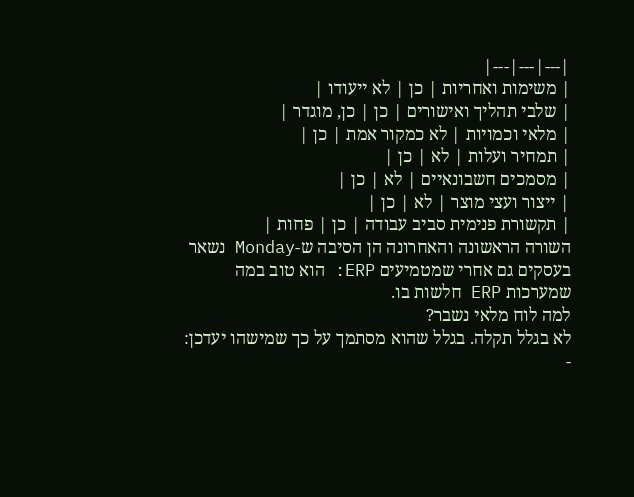|---|---|---|
| משימות ואחריות | כן | לא ייעודו |
| שלבי תהליך ואישורים | כן | כן, מוגדר |
| מלאי וכמויות | לא כמקור אמת | כן |
| תמחיר ועלות | לא | כן |
| מסמכים חשבונאיים | לא | כן |
| ייצור ועצי מוצר | לא | כן |
| תקשורת פנימית סביב עבודה | כן | פחות |
השורה הראשונה והאחרונה הן הסיבה ש-Monday נשאר בעסקים גם אחרי שמטמיעים ERP: הוא טוב במה שמערכות ERP חלשות בו.
למה לוח מלאי נשבר?
לא בגלל תקלה. בגלל שהוא מסתמך על כך שמישהו יעדכן:
-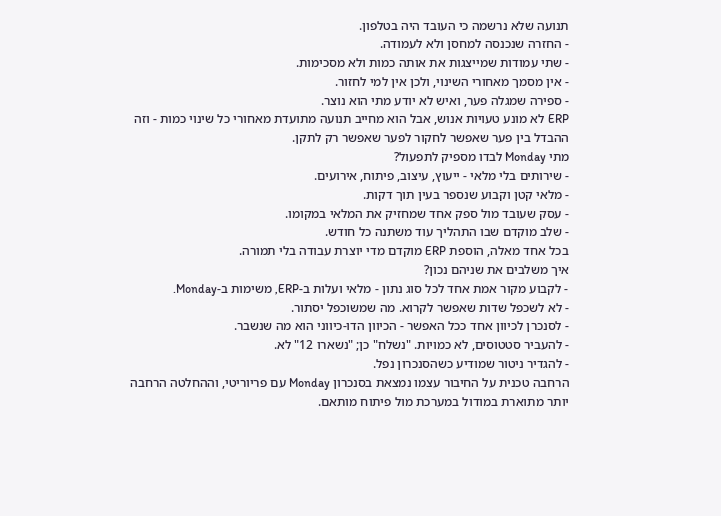תנועה שלא נרשמה כי העובד היה בטלפון.
- החזרה שנכנסה למחסן ולא לעמודה.
- שתי עמודות שמייצגות את אותה כמות ולא מסכימות.
- אין מסמך מאחורי השינוי, ולכן אין למי לחזור.
- ספירה שמגלה פער, ואיש לא יודע מתי הוא נוצר.
ERP לא מונע טעויות אנוש, אבל הוא מחייב תנועה מתועדת מאחורי כל שינוי כמות - וזה ההבדל בין פער שאפשר לחקור לפער שאפשר רק לתקן.
מתי Monday לבדו מספיק לתפעול?
- שירותים בלי מלאי - ייעוץ, עיצוב, פיתוח, אירועים.
- מלאי קטן וקבוע שנספר בעין תוך דקות.
- עסק שעובד מול ספק אחד שמחזיק את המלאי במקומו.
- שלב מוקדם שבו התהליך עוד משתנה כל חודש.
בכל אחד מאלה, הוספת ERP מוקדם מדי יוצרת עבודה בלי תמורה.
איך משלבים את שניהם נכון?
- לקבוע מקור אמת אחד לכל סוג נתון - מלאי ועלות ב-ERP, משימות ב-Monday.
- לא לשכפל שדות שאפשר לקרוא. מה שמשוכפל יסתור.
- לסנכרן לכיוון אחד ככל האפשר - הכיוון הדו-כיווני הוא מה שנשבר.
- להעביר סטטוסים, לא כמויות. "נשלח" כן; "נשארו 12" לא.
- להגדיר ניטור שמודיע כשהסנכרון נפל.
הרחבה טכנית על החיבור עצמו נמצאת בסנכרון Monday עם פריוריטי, וההחלטה הרחבה יותר מתוארת במודול במערכת מול פיתוח מותאם.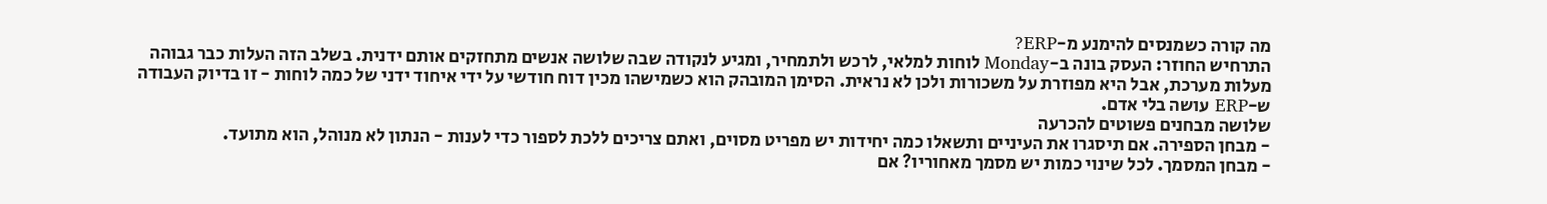מה קורה כשמנסים להימנע מ-ERP?
התרחיש החוזר: העסק בונה ב-Monday לוחות למלאי, לרכש ולתמחיר, ומגיע לנקודה שבה שלושה אנשים מתחזקים אותם ידנית. בשלב הזה העלות כבר גבוהה מעלות מערכת, אבל היא מפוזרת על משכורות ולכן לא נראית. הסימן המובהק הוא כשמישהו מכין דוח חודשי על ידי איחוד ידני של כמה לוחות - זו בדיוק העבודה ש-ERP עושה בלי אדם.
שלושה מבחנים פשוטים להכרעה
- מבחן הספירה. אם תיסגרו את העיניים ותשאלו כמה יחידות יש מפריט מסוים, ואתם צריכים ללכת לספור כדי לענות - הנתון לא מנוהל, הוא מתועד.
- מבחן המסמך. לכל שינוי כמות יש מסמך מאחוריו? אם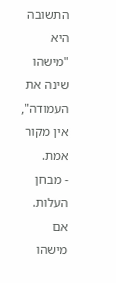התשובה היא "מישהו שינה את העמודה", אין מקור אמת.
- מבחן העלות. אם מישהו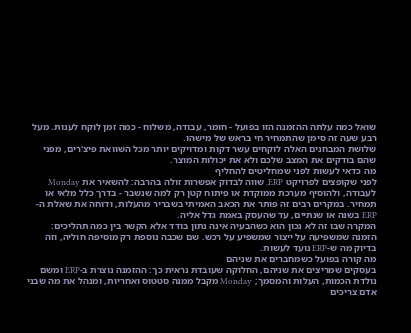שואל כמה עלתה ההזמנה הזו בפועל - חומר, עבודה, משלוח - כמה זמן לוקח לענות. מעל רבע שעה זה סימן שהתמחיר חי בראש של מישהו.
שלושת המבחנים האלה לוקחים עשר דקות ומדויקים יותר מכל השוואת פיצ'רים, מפני שהם בודקים את המצב שלכם ולא את יכולות המוצר.
מה כדאי לעשות לפני שמחליטים להחליף
לפני שקופצים לפרויקט ERP, שווה לבדוק אפשרות זולה בהרבה: להשאיר את Monday לעבודה, ולהוסיף מערכת ממוקדת או פיתוח קטן רק למה שנשבר - בדרך כלל מלאי או תמחיר. במקרים רבים זה פותר את הכאב האמיתי בשבריר מהעלות, ודוחה את שאלת ה-ERP בשנה או שנתיים, עד שהעסק באמת גדל אליה.
המקרה שבו זה לא נכון הוא כשהבעיה אינה נתון בודד אלא הקשר בין כמה תהליכים: הזמנה שמשפיעה על ייצור שמשפיע על רכש. שם שכבה נוספת רק מוסיפה חוליה, וזה בדיוק מה ש-ERP נועד לעשות.
מה קורה בפועל כשמחברים את שניהם
בעסקים שמריצים את שניהם, החלוקה שעובדת נראית כך: ההזמנה נוצרת ב-ERP ומשם נולדת הכמות, העלות והמסמך; Monday מקבל ממנה סטטוס ואחריות, ומנהל את מה שבני אדם צריכים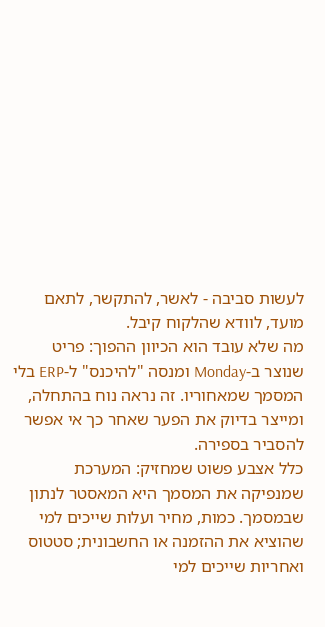לעשות סביבה - לאשר, להתקשר, לתאם מועד, לוודא שהלקוח קיבל.
מה שלא עובד הוא הכיוון ההפוך: פריט שנוצר ב-Monday ומנסה "להיכנס" ל-ERP בלי המסמך שמאחוריו. זה נראה נוח בהתחלה, ומייצר בדיוק את הפער שאחר כך אי אפשר להסביר בספירה.
כלל אצבע פשוט שמחזיק: המערכת שמנפיקה את המסמך היא המאסטר לנתון שבמסמך. כמות, מחיר ועלות שייכים למי שהוציא את ההזמנה או החשבונית; סטטוס ואחריות שייכים למי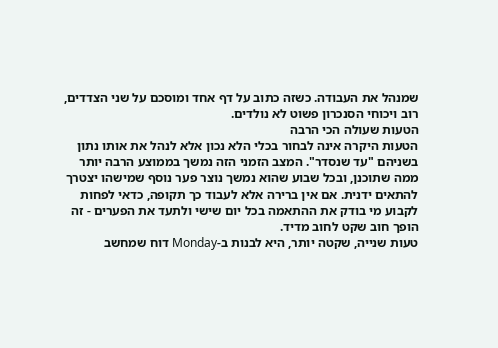שמנהל את העבודה. כשזה כתוב על דף אחד ומוסכם על שני הצדדים, רוב ויכוחי הסנכרון פשוט לא נולדים.
הטעות שעולה הכי הרבה
הטעות היקרה אינה לבחור בכלי הלא נכון אלא לנהל את אותו נתון בשניהם "עד שנסדר". המצב הזמני הזה נמשך בממוצע הרבה יותר ממה שתוכנן, ובכל שבוע שהוא נמשך נוצר פער נוסף שמישהו יצטרך להתאים ידנית. אם אין ברירה אלא לעבוד כך תקופה, כדאי לפחות לקבוע מי בודק את ההתאמה בכל יום שישי ולתעד את הפערים - זה הופך חוב שקט לחוב מדיד.
טעות שנייה, שקטה יותר, היא לבנות ב-Monday דוח שמחשב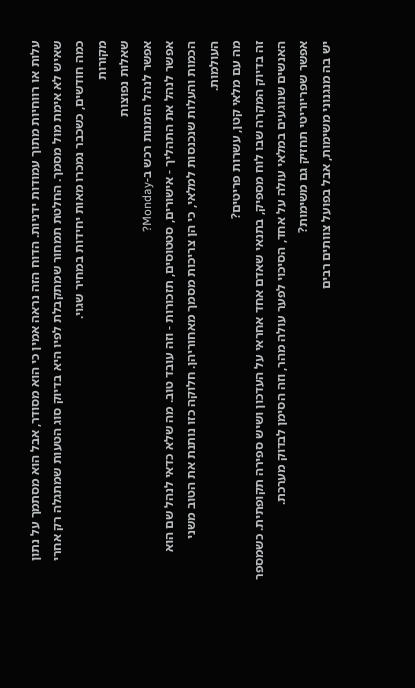עלות או רווחיות מתוך עמודות ידניות. הדוח הזה נראה אמין כי הוא מסודר, אבל הוא מסתמך על נתון שאיש לא אימת מול מסמך. החלטת תמחור שמתקבלת לפיו היא בדיוק סוג הטעות שמתגלה רק אחרי כמה חודשים, כשכבר נמכרו מאות יחידות במחיר שגוי.
מקורות
שאלות נפוצות
אפשר לנהל הזמנות רכש ב-Monday?
אפשר לנהל את התהליך - אישורים, סטטוסים, תזכורות - וזה עובד טוב. מה שלא כדאי לנהל שם הוא הכמות והעלות שנכנסות למלאי, כי הן צריכות מסמך מאחוריהן. חלוקה כזו נותנת את הטוב משני העולמות.
מה עם מלאי קטן, עשרות פריטים?
זה בדיוק המקרה שבו לוח מספיק, בתנאי שאדם אחד אחראי על העדכון ושיש ספירה תקופתית. כשמספר האנשים שנוגעים במלאי עולה על אחד, הסיכוי לפער עולה מהר, וזה הסימן לבדוק מערכת.
אפשר שפריוריטי תחזיק גם משימות?
יש בה מנגנוני משימות, אבל בפועל צוותים רבים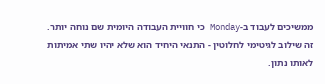ממשיכים לעבוד ב-Monday כי חוויית העבודה היומית שם נוחה יותר. זה שילוב לגיטימי לחלוטין - התנאי היחיד הוא שלא יהיו שתי אמיתות לאותו נתון.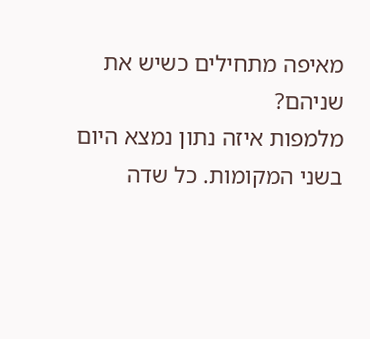מאיפה מתחילים כשיש את שניהם?
מלמפות איזה נתון נמצא היום בשני המקומות. כל שדה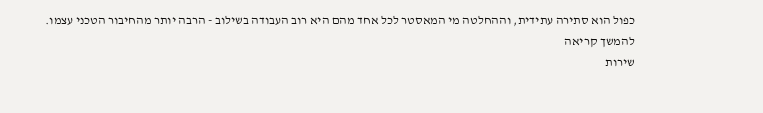כפול הוא סתירה עתידית, וההחלטה מי המאסטר לכל אחד מהם היא רוב העבודה בשילוב - הרבה יותר מהחיבור הטכני עצמו.
להמשך קריאה
שירות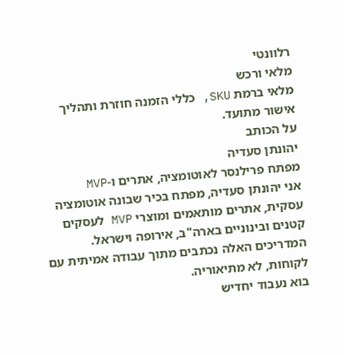רלוונטי
מלאי ורכש
מלאי ברמת SKU, כללי הזמנה חוזרת ותהליך אישור מתועד.
על הכותב
יהונתן סעדיה
מפתח פרילנסר לאוטומציה, אתרים ו-MVP
אני יהונתן סעדיה, מפתח בכיר שבונה אוטומציה עסקית, אתרים מותאמים ומוצרי MVP לעסקים קטנים ובינוניים בארה"ב, אירופה וישראל. המדריכים האלה נכתבים מתוך עבודה אמיתית עם לקוחות, לא מתיאוריה.
בוא נעבוד יחדיש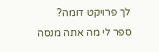לך פרויקט דומה?
ספר לי מה אתה מנסה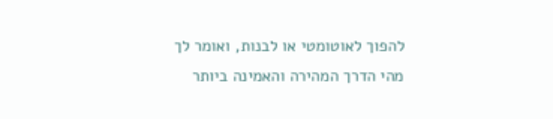להפוך לאוטומטי או לבנות, ואומר לך מהי הדרך המהירה והאמינה ביותר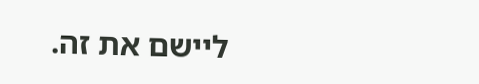ליישם את זה.